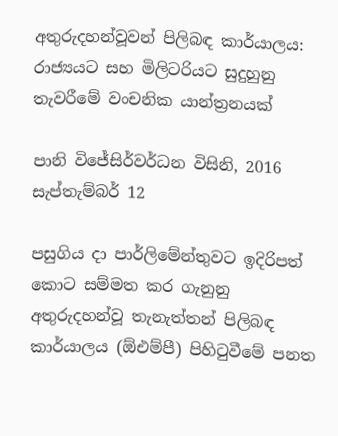අතුරුදහන්වූවන් පිලිබඳ කාර්යාලය: රාජ්‍යයට සහ මිලිටරියට සුදුහුනු තැවරීමේ වංචනික යාන්ත්‍රනයක්

පානි විජේසිර්වර්ධන විසිනි, 2016 සැප්තැම්බර් 12

පසුගිය දා පාර්ලිමේන්තුවට ඉදිරිපත් කොට සම්මත කර ගැනුනු අතුරුදහන්වූ තැනැත්තන් පිලිබඳ කාර්යාලය (ඕඑම්පී) පිහිටුවීමේ පනත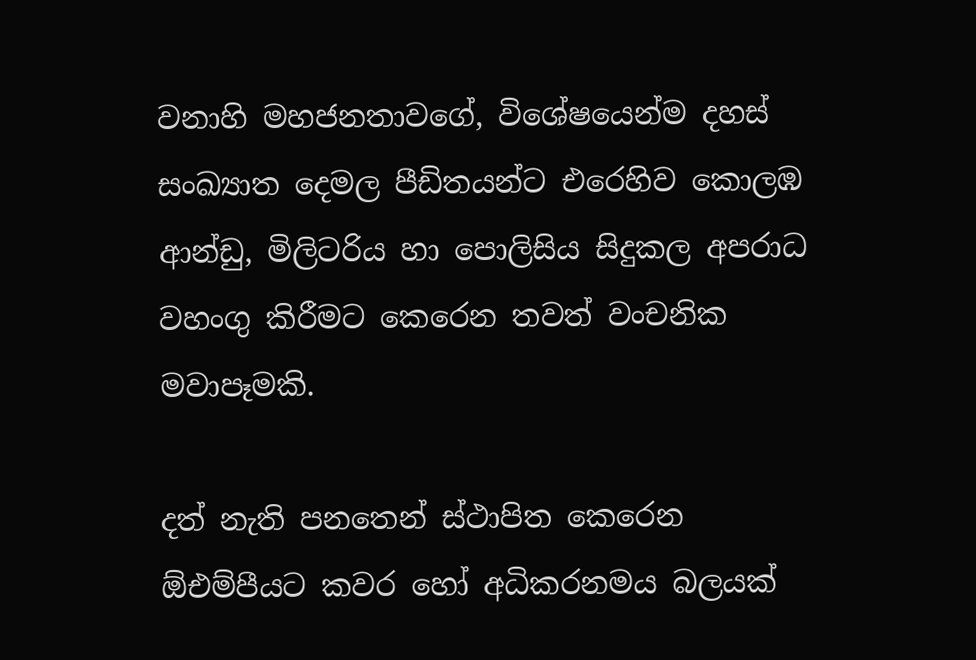වනාහි මහජනතාවගේ, විශේෂයෙන්ම දහස් සංඛ්‍යාත දෙමල පීඩිතයන්ට එරෙහිව කොලඹ ආන්ඩු, මිලිටරිය හා පොලිසිය සිදුකල අපරාධ වහංගු කිරීමට කෙරෙන තවත් වංචනික මවාපෑමකි.

දත් නැති පනතෙන් ස්ථාපිත කෙරෙන ඕඑම්පීයට කවර හෝ අධිකරනමය බලයක්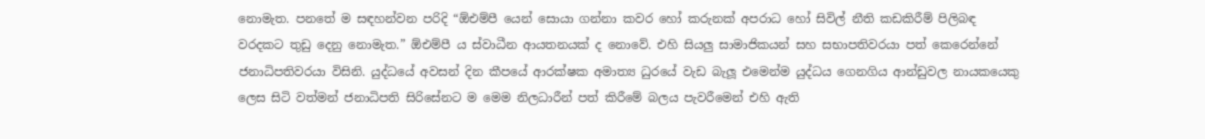නොමැත. පනතේ ම සඳහන්වන පරිදි “ඕඑම්පී යෙන් සොයා ගන්නා කවර හෝ කරුනක් අපරාධ හෝ සිවිල් නීති කඩකිරීම් පිලිබඳ වරදකට තුඩු දෙනු නොමැත.” ඕඑම්පී ය ස්වාධීන ආයතනයක් ද නොවේ. එහි සියලු සාමාජිකයන් සහ සභාපතිවරයා පත් කෙරෙන්නේ ජනාධිපතිවරයා විසිනි. යුද්ධයේ අවසන් දින කීපයේ ආරක්ෂක අමාත්‍ය ධුරයේ වැඩ බැලූ එමෙන්ම යුද්ධය ගෙනගිය ආන්ඩුවල නායකයෙකු ලෙස සිටි වත්මන් ජනාධිපති සිරිසේනට ම මෙම නිලධාරීන් පත් කිරීමේ බලය පැවරීමෙන් එහි ඇති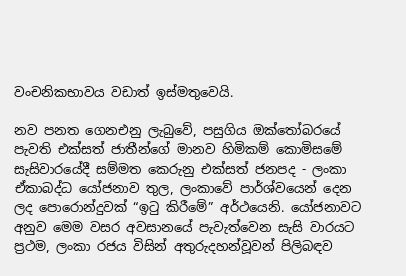වංචනිකභාවය වඩාත් ඉස්මතුවෙයි.

නව පනත ගෙනඑනු ලැබුවේ, පසුගිය ඔක්තෝබරයේ පැවති එක්සත් ජාතීන්ගේ මානව හිමිකම් කොමිසමේ සැසිවාරයේදී සම්මත කෙරුනු එක්සත් ජනපද - ලංකා ඒකාබද්ධ යෝජනාව තුල, ලංකාවේ පාර්ශ්වයෙන් දෙන ලද පොරොන්දුවක් “ඉටු කිරීමේ” අර්ථයෙනි. යෝජනාවට අනුව මෙම වසර අවසානයේ පැවැත්වෙන සැසි වාරයට ප්‍රථම, ලංකා රජය විසින් අතුරුදහන්වූවන් පිලිබඳව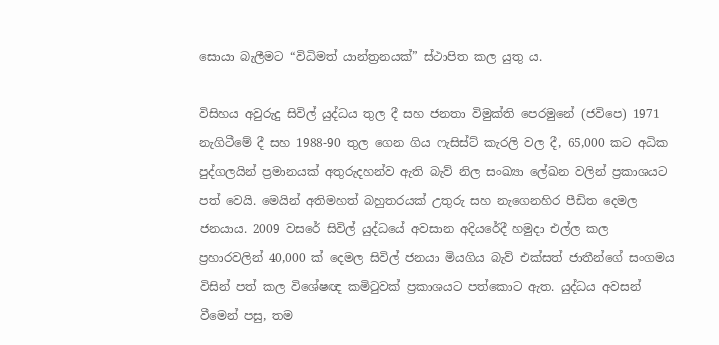සොයා බැලීමට “විධිමත් යාන්ත්‍රනයක්” ස්ථාපිත කල යුතු ය.

විසිහය අවුරුදු සිවිල් යුද්ධය තුල දී සහ ජනතා විමුක්ති පෙරමුනේ (ජවිපෙ) 1971 නැගිටීමේ දී සහ 1988-90 තුල ගෙන ගිය ෆැසිස්ට් කැරලි වල දී, 65,000 කට අධික පුද්ගලයින් ප්‍රමානයක් අතුරුදහන්ව ඇති බැව් නිල සංඛ්‍යා ලේඛන වලින් ප්‍රකාශයට පත් වෙයි. මෙයින් අතිමහත් බහුතරයක් උතුරු සහ නැගෙනහිර පීඩිත දෙමල ජනයාය. 2009 වසරේ සිවිල් යුද්ධයේ අවසාන අදියරේදී හමුදා එල්ල කල ප්‍රහාරවලින් 40,000 ක් දෙමල සිවිල් ජනයා මියගිය බැව් එක්සත් ජාතීන්ගේ සංගමය විසින් පත් කල විශේෂඥ කමිටුවක් ප්‍රකාශයට පත්කොට ඇත. යුද්ධය අවසන් වීමෙන් පසු, තම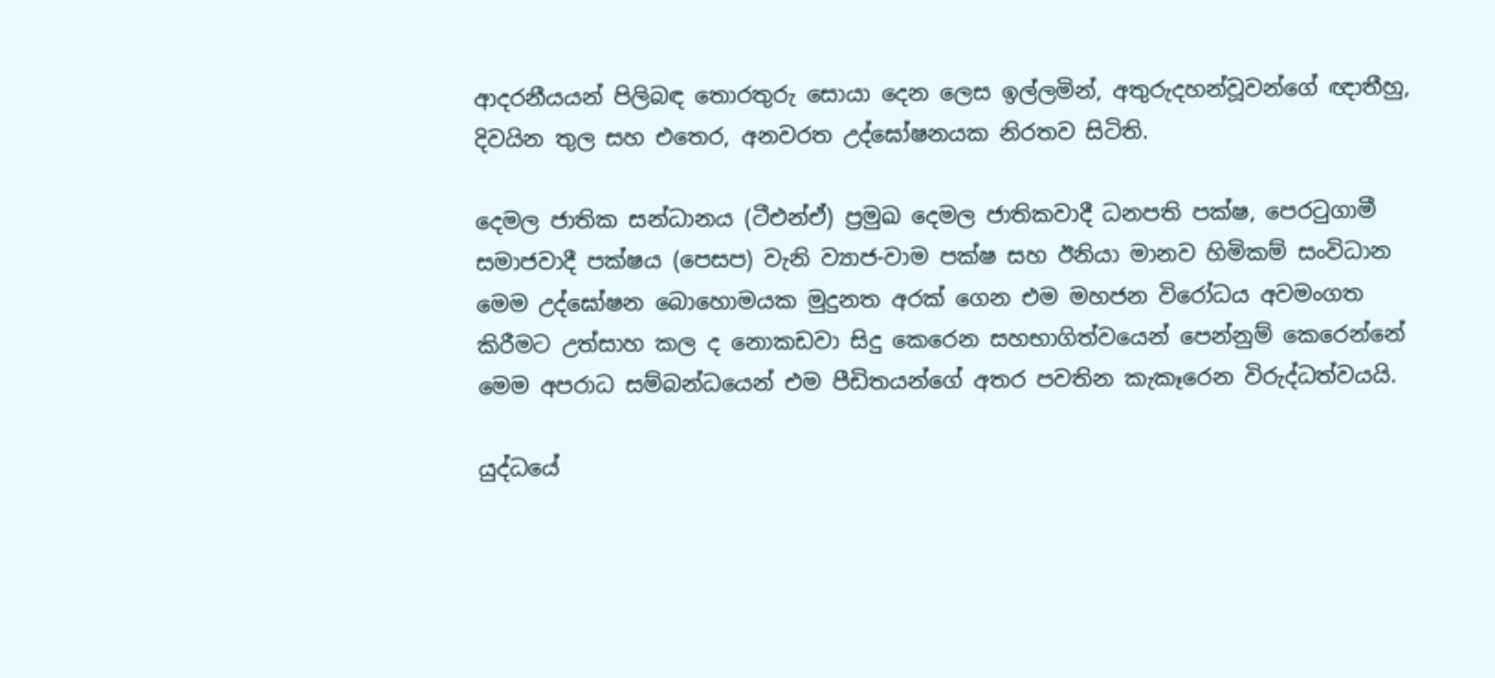ආදරනීයයන් පිලිබඳ තොරතුරු සොයා දෙන ලෙස ඉල්ලමින්, අතුරුදහන්වූවන්ගේ ඥාතීහු, දිවයින තුල සහ එතෙර, අනවරත උද්ඝෝෂනයක නිරතව සිටිති.

දෙමල ජාතික සන්ධානය (ටීඑන්ඒ) ප්‍රමුඛ දෙමල ජාතිකවාදී ධනපති පක්ෂ, පෙරටුගාමී සමාජවාදී පක්ෂය (පෙසප) වැනි ව්‍යාජ-වාම පක්ෂ සහ ඊනියා මානව හිමිකම් සංවිධාන මෙම උද්ඝෝෂන බොහොමයක මුදුනත අරක් ගෙන එම මහජන විරෝධය අවමංගත කිරීමට උත්සාහ කල ද නොකඩවා සිදු කෙරෙන සහභාගිත්වයෙන් පෙන්නුම් කෙරෙන්නේ මෙම අපරාධ සම්බන්ධයෙන් එම පීඩිතයන්ගේ අතර පවතින කැකෑරෙන විරුද්ධත්වයයි.

යුද්ධයේ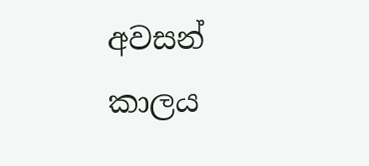අවසන් කාලය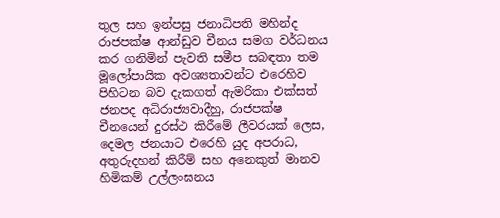තුල සහ ඉන්පසු ජනාධිපති මහින්ද රාජපක්ෂ ආන්ඩුව චීනය සමග වර්ධනය කර ගනිමින් පැවති සමීප සබඳතා තම මූලෝපායික අවශ්‍යතාවන්ට එරෙහිව පිහිටන බව දැකගත් ඇමරිකා එක්සත් ජනපද අධිරාජ්‍යවාදීහු, රාජපක්ෂ චීනයෙන් දුරස්ථ කිරීමේ ලීවරයක් ලෙස, දෙමල ජනයාට එරෙහි යුද අපරාධ, අතුරුදහන් කිරීම් සහ අනෙකුත් මානව හිමිකම් උල්ලංඝනය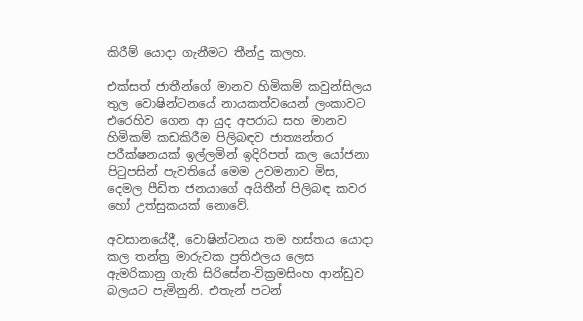කිරීම් යොදා ගැනීමට තීන්දු කලහ.

එක්සත් ජාතීන්ගේ මානව හිමිකම් කවුන්සිලය තුල වොෂින්ටනයේ නායකත්වයෙන් ලංකාවට එරෙහිව ගෙන ආ යුද අපරාධ සහ මානව හිමිකම් කඩකිරීම පිලිබඳව ජාත්‍යන්තර පරීක්ෂනයක් ඉල්ලමින් ඉදිරිපත් කල යෝජනා පිටුපසින් පැවතියේ මෙම උවමනාව මිස, දෙමල පීඩිත ජනයාගේ අයිතීන් පිලිබඳ කවර හෝ උත්සුකයක් නොවේ.

අවසානයේදී, වොෂින්ටනය තම හස්තය යොදා කල තන්ත්‍ර මාරුවක ප්‍රතිඵලය ලෙස ඇමරිකානු ගැති සිරිසේන-වික්‍රමසිංහ ආන්ඩුව බලයට පැමිනුනි. එතැන් පටන්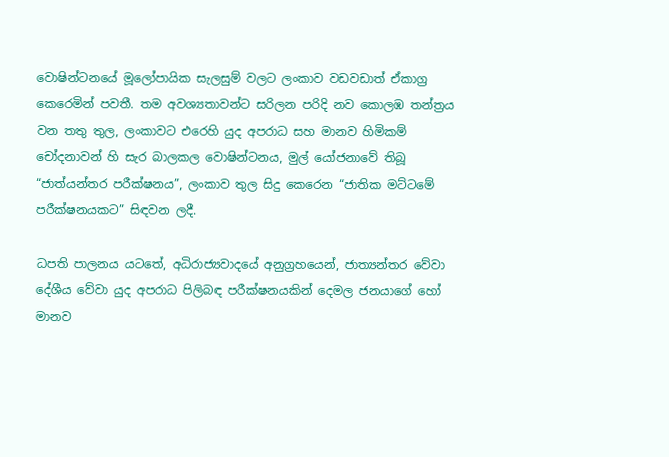වොෂින්ටනයේ මූලෝපායික සැලසුම් වලට ලංකාව වඩවඩාත් ඒකාග්‍ර කෙරෙමින් පවතී. තම අවශ්‍යතාවන්ට සරිලන පරිදි නව කොලඹ තන්ත්‍රය වන තතු තුල, ලංකාවට එරෙහි යුද අපරාධ සහ මානව හිමිකම් චෝදනාවන් හි සැර බාලකල වොෂින්ටනය, මුල් යෝජනාවේ තිබූ “ජාත්යන්තර පරීක්ෂනය”, ලංකාව තුල සිදු කෙරෙන “ජාතික මට්ටමේ පරීක්ෂනයකට” සිඳවන ලදී.

ධපති පාලනය යටතේ, අධිරාජ්‍යවාදයේ අනුග්‍රහයෙන්, ජාත්‍යන්තර වේවා දේශීය වේවා යුද අපරාධ පිලිබඳ පරීක්ෂනයකින් දෙමල ජනයාගේ හෝ මානව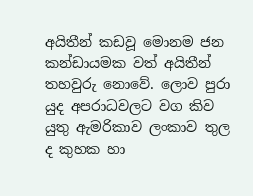අයිතීන් කඩවූ මොනම ජන කන්ඩායමක වත් අයිතීන් තහවුරු නොවේ. ලොව පුරා යුද අපරාධවලට වග කිව යුතු ඇමරිකාව ලංකාව තුල ද කුහක හා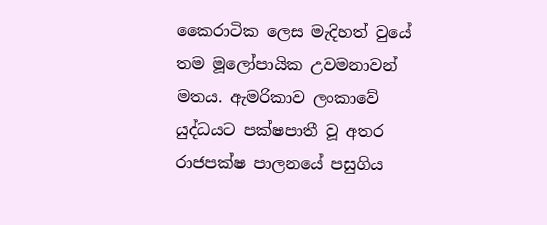කෛරාටික ලෙස මැදිහත් වුයේ තම මූලෝපායික උවමනාවන් මතය. ඇමරිකාව ලංකාවේ යුද්ධයට පක්ෂපාතී වූ අතර රාජපක්ෂ පාලනයේ පසුගිය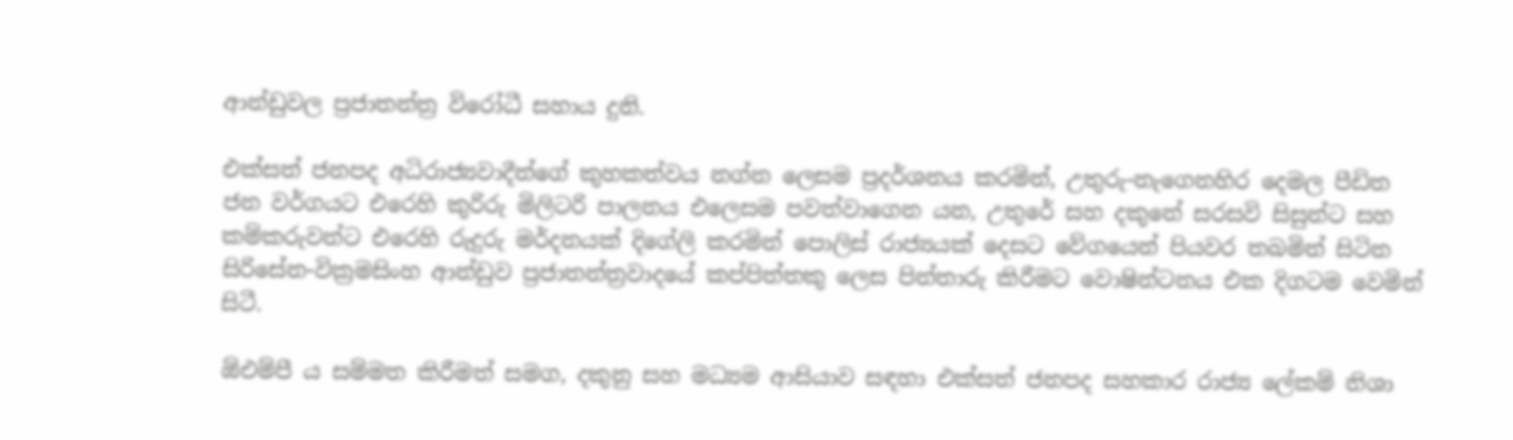ආන්ඩුවල ප්‍රජාතන්ත්‍ර විරෝධී සහාය දුනි.

එක්සත් ජනපද අධිරාජ්‍යවාදීන්ගේ කුහකත්වය නග්න ලෙසම ප්‍රදර්ශනය කරමින්, උතුරු-නැගෙනහිර දෙමල පීඩිත ජන වර්ගයට එරෙහි කුරිරු මිලිටරි පාලනය එලෙසම පවත්වාගෙන යන, උතුරේ සහ දකුනේ සරසවි සිසුන්ට සහ කම්කරුවන්ට එරෙහි රුදුරු මර්දනයක් දිගේලි කරමින් පොලිස් රාජ්‍යයක් දෙසට වේගයෙන් පියවර තබමින් සිටින සිරිසේන-වික්‍රමසිංහ ආන්ඩුව ප්‍රජාතන්ත්‍රවාදයේ කප්පිත්තකු ලෙස පින්තාරු කිරීමට වොෂින්ටනය එක දිගටම වෙමින් සිටී.

ඕඑම්පී ය සම්මත කිරීමත් සමග, දකුනු සහ මධ්‍යම ආසියාව සඳහා එක්සත් ජනපද සහකාර රාජ්‍ය ලේකම් නිශා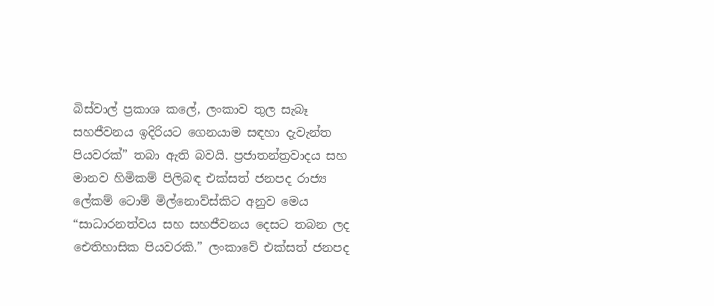බිස්වාල් ප්‍රකාශ කලේ, ලංකාව තුල සැබෑ සහජීවනය ඉදිරියට ගෙනයාම සඳහා දැවැන්ත පියවරක්” තබා ඇති බවයි. ප්‍රජාතන්ත්‍රවාදය සහ මානව හිමිකම් පිලිබඳ එක්සත් ජනපද රාජ්‍ය ලේකම් ටොම් මිල්නොව්ස්කිට අනුව මෙය “සාධාරනත්වය සහ සහජීවනය දෙසට තබන ලද ඓතිහාසික පියවරකි.” ලංකාවේ එක්සත් ජනපද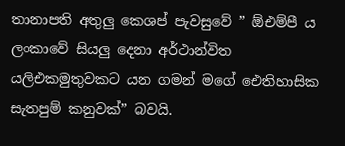තානාපති අතුලු කෙශප් පැවසුවේ ” ඕඑම්පී ය ලංකාවේ සියලු දෙනා අර්ථාන්විත යලිඑකමුතුවකට යන ගමන් මගේ ඓතිහාසික සැතපුම් කනුවක්” බවයි.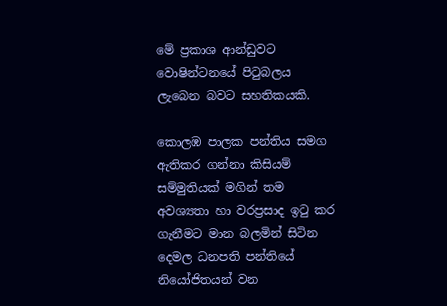මේ ප්‍රකාශ ආන්ඩුවට වොෂින්ටනයේ පිටුබලය ලැබෙන බවට සහතිකයකි.

කොලඹ පාලක පන්තිය සමග ඇතිකර ගන්නා කිසියම් සම්මුතියක් මගින් තම අවශ්‍යතා හා වරප්‍රසාද ඉටු කර ගැනීමට මාන බලමින් සිටින දෙමල ධනපති පන්තියේ නියෝජිතයන් වන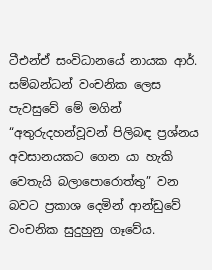ටීඑන්ඒ සංවිධානයේ නායක ආර්. සම්බන්ධන් වංචනික ලෙස පැවසුවේ මේ මගින් “අතුරුදහන්වූවන් පිලිබඳ ප්‍රශ්නය අවසානයකට ගෙන යා හැකි වෙතැයි බලාපොරොත්තු” වන බවට ප්‍රකාශ දෙමින් ආන්ඩුවේ වංචනික සුදුහුනු ගෑවේය.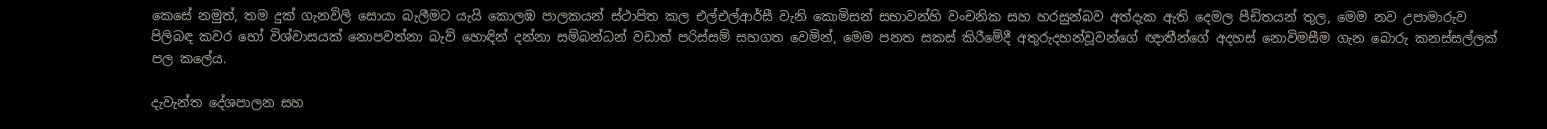කෙසේ නමුත්, තම දුක් ගැනවිලි සොයා බැලීමට යැයි කොලඹ පාලකයන් ස්ථාපිත කල එල්එල්ආර්සී වැනි කොමිසන් සභාවන්හි වංචනික සහ හරසුන්බව අත්දැක ඇති දෙමල පීඩිතයන් තුල, මෙම නව උපාමාරුව පිලිබඳ කවර හෝ විශ්වාසයක් නොපවත්නා බැව් හොඳින් දන්නා සම්බන්ධන් වඩාත් පරිස්සම් සහගත වෙමින්, මෙම පනත සකස් කිරීමේදී අතුරුදහන්වූවන්ගේ ඥාතීන්ගේ අදහස් නොවිමසීම ගැන බොරු කනස්සල්ලක් පල කලේය.

දැවැන්ත දේශපාලන සහ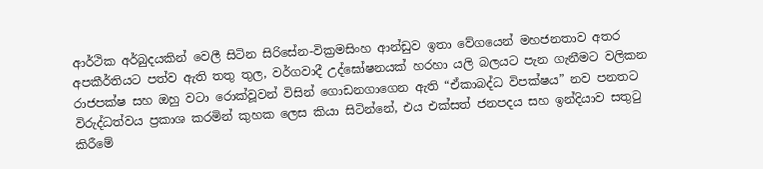ආර්ථික අර්බුදයකින් වෙලී සිටින සිරිසේන-වික්‍රමසිංහ ආන්ඩුව ඉතා වේගයෙන් මහජනතාව අතර අපකීර්තියට පත්ව ඇති තතු තුල, වර්ගවාදී උද්ඝෝෂනයක් හරහා යලි බලයට පැන ගැනීමට වලිකන රාජපක්ෂ සහ ඔහු වටා රොක්වූවන් විසින් ගොඩනගාගෙන ඇති “ඒකාබද්ධ විපක්ෂය” නව පනතට විරුද්ධත්වය ප්‍රකාශ කරමින් කුහක ලෙස කියා සිටින්නේ, එය එක්සත් ජනපදය සහ ඉන්දියාව සතුටු කිරීමේ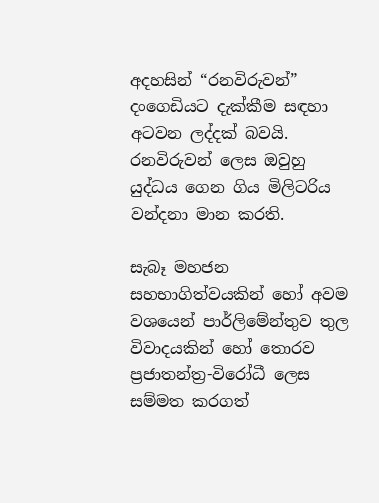අදහසින් “රනවිරුවන්” දංගෙඩියට දැක්කීම සඳහා අටවන ලද්දක් බවයි. රනවිරුවන් ලෙස ඔවුහු යුද්ධය ගෙන ගිය මිලිටරිය වන්දනා මාන කරති.

සැබෑ මහජන සහභාගිත්වයකින් හෝ අවම වශයෙන් පාර්ලිමේන්තුව තුල විවාදයකින් හෝ තොරව ප්‍රජාතන්ත්‍ර-විරෝධී ලෙස සම්මත කරගත්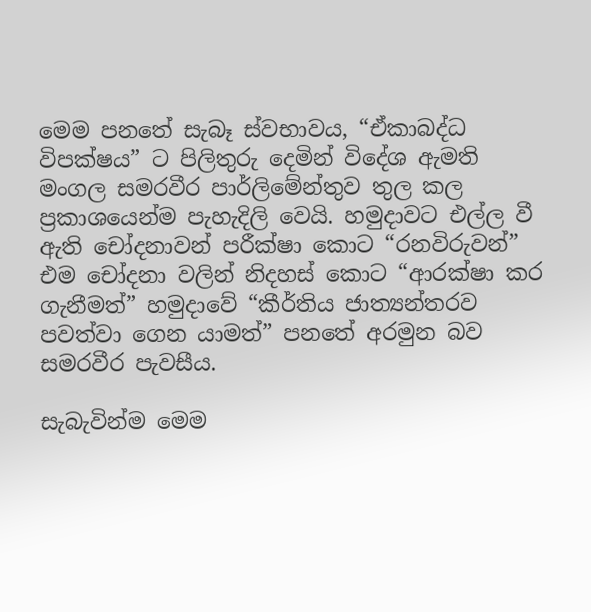මෙම පනතේ සැබෑ ස්වභාවය, “ඒකාබද්ධ විපක්ෂය” ට පිලිතුරු දෙමින් විදේශ ඇමති මංගල සමරවීර පාර්ලිමේන්තුව තුල කල ප්‍රකාශයෙන්ම පැහැදිලි වෙයි. හමුදාවට එල්ල වී ඇති චෝදනාවන් පරීක්ෂා කොට “රනවිරුවන්” එම චෝදනා වලින් නිදහස් කොට “ආරක්ෂා කර ගැනීමත්” හමුදාවේ “කීර්තිය ජාත්‍යන්තරව පවත්වා ගෙන යාමත්” පනතේ අරමුන බව සමරවීර පැවසීය.

සැබැවින්ම මෙම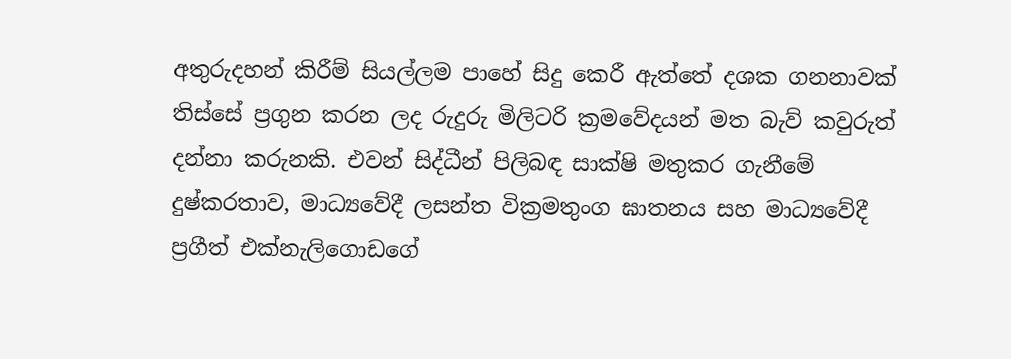අතුරුදහන් කිරීම් සියල්ලම පාහේ සිදු කෙරී ඇත්තේ දශක ගනනාවක් තිස්සේ ප්‍රගුන කරන ලද රුදුරු මිලිටරි ක්‍රමවේදයන් මත බැව් කවුරුත් දන්නා කරුනකි. එවන් සිද්ධීන් පිලිබඳ සාක්ෂි මතුකර ගැනීමේ දුෂ්කරතාව, මාධ්‍යවේදී ලසන්ත වික්‍රමතුංග ඝාතනය සහ මාධ්‍යවේදී ප්‍රගීත් එක්නැලිගොඩගේ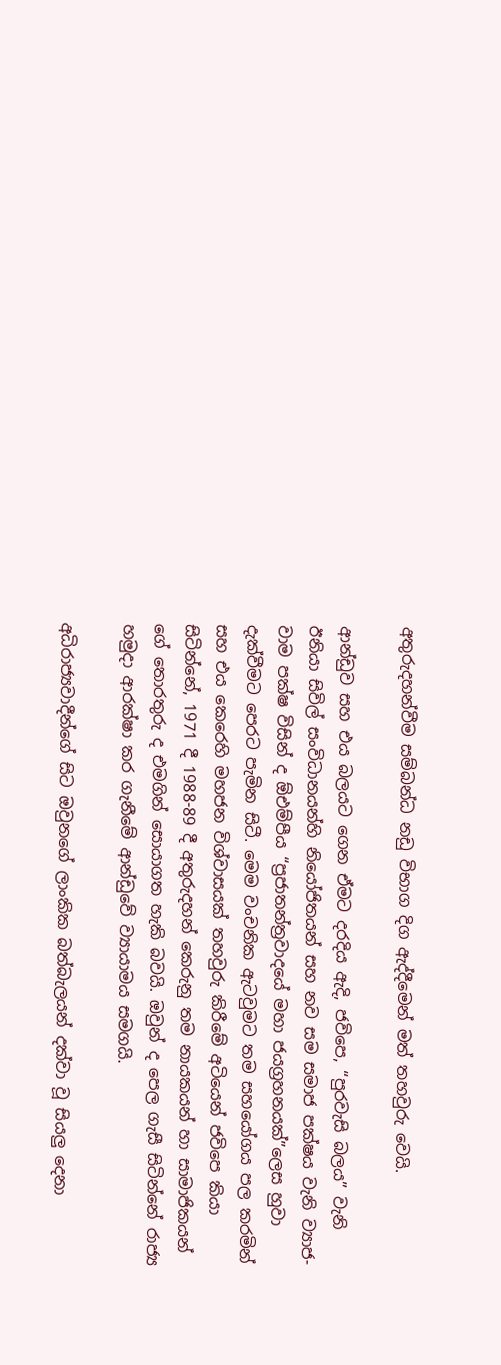අතුරුදහන්වීම සම්බන්ධ නඩු විභාග දිග ඇද්දීමෙන් මත් තහවුරු වෙයි.

ආන්ඩුව සහ එය බලයට ගෙන ඒමට දරදිය ඇදි, ජවිපෙ, “පුරවැසි බලය” වැනි ඊනියා සිවිල් සංවිධානයන්හි නියෝජිතයන් සහ නව සම සමාජ පක්ෂය වැනි ව්‍යාජ-වාම පක්ෂ විසින් ද ඕඑම්පීය “ප්‍රජාතන්ත්‍රවාදයේ මහා ජයග්‍රහනයක්”ලෙස හුවා දැක්වීමට පෙරට පැමින සිටී. මෙම වංචනික ඇටවුමට තම සහයෝගය පල කරමින් සහ එය කෙරෙහි මහජන විශ්වාසයක් තහවුරු කිරීමේ අටියෙන් ජවිපෙ කියා සිටින්නේ, 1971 දී 1988-89 දී අතුරුදහන් කෙරුනු තම නායකයන් හා සාමාජිකයන් ගේ තොරතුරු ද එමගින් සොයාගත හැකි බවයි. ඔවුන් ද පෙල ගැසී සිටින්නේ රාජ්‍ය හමුදා ආරක්ෂා කර ගැනීමේ ආන්ඩුවේ ව්‍යායාමය සමගයි.

අධිරාජ්‍යවාදීන්ගේ සිට ඔවුනගේ ලාංකික බත්බැලයන් දක්වා වූ සියලු දෙනා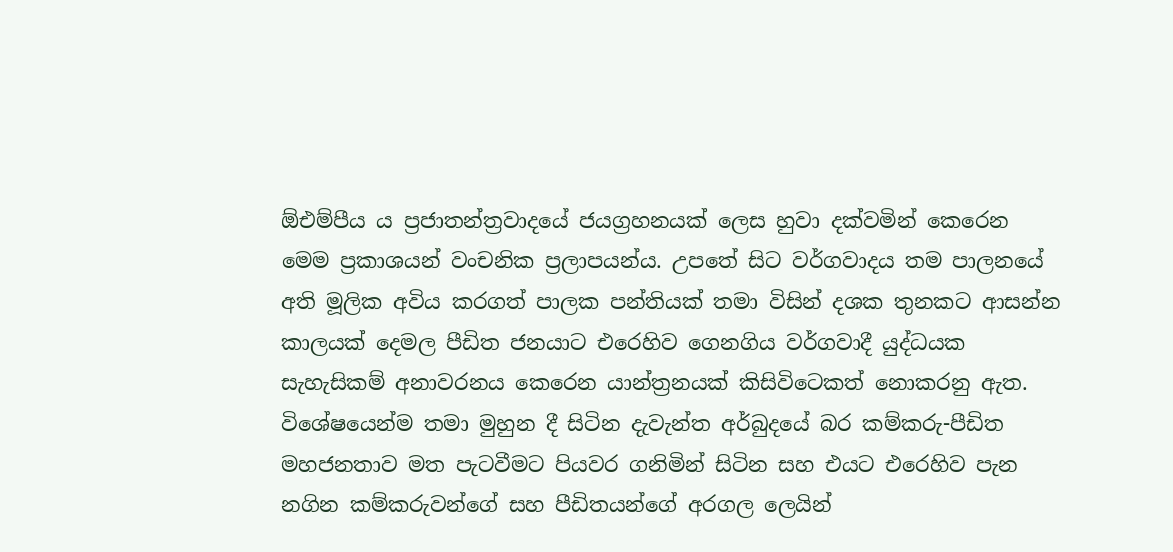ඕඑම්පීය ය ප්‍රජාතන්ත්‍රවාදයේ ජයග්‍රහනයක් ලෙස හුවා දක්වමින් කෙරෙන මෙම ප්‍රකාශයන් වංචනික ප්‍රලාපයන්ය. උපතේ සිට වර්ගවාදය තම පාලනයේ අති මූලික අවිය කරගත් පාලක පන්තියක් තමා විසින් දශක තුනකට ආසන්න කාලයක් දෙමල පීඩිත ජනයාට එරෙහිව ගෙනගිය වර්ගවාදී යුද්ධයක සැහැසිකම් අනාවරනය කෙරෙන යාන්ත්‍රනයක් කිසිවිටෙකත් නොකරනු ඇත. විශේෂයෙන්ම තමා මුහුන දී සිටින දැවැන්ත අර්බුදයේ බර කම්කරු-පීඩිත මහජනතාව මත පැටවීමට පියවර ගනිමින් සිටින සහ එයට එරෙහිව පැන නගින කම්කරුවන්ගේ සහ පීඩිතයන්ගේ අරගල ලෙයින්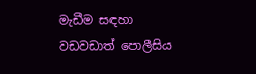මැඩීම සඳහා වඩවඩාත් පොලීසිය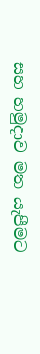සහ හමුදාව මත යැපීමට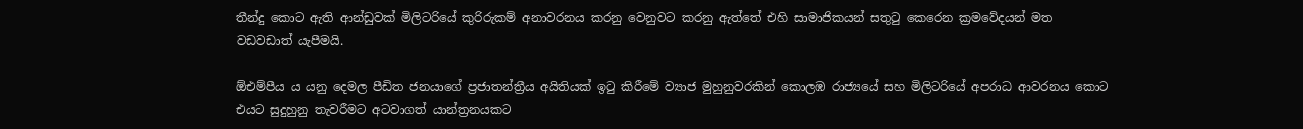තීන්දු කොට ඇති ආන්ඩුවක් මිලිටරියේ කුරිරුකම් අනාවරනය කරනු වෙනුවට කරනු ඇත්තේ එහි සාමාජිකයන් සතුටු කෙරෙන ක්‍රමවේදයන් මත වඩවඩාත් යැපීමයි.

ඕඑම්පීය ය යනු දෙමල පීඩිත ජනයාගේ ප්‍රජාතන්ත්‍රීය අයිතියක් ඉටු කිරීමේ ව්‍යාජ මුහුනුවරකින් කොලඹ රාජ්‍යයේ සහ මිලිටරියේ අපරාධ ආවරනය කොට එයට සුදුහුනු තැවරීමට අටවාගත් යාන්ත්‍රනයකට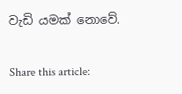වැඩි යමක් නොවේ.

Share this article: